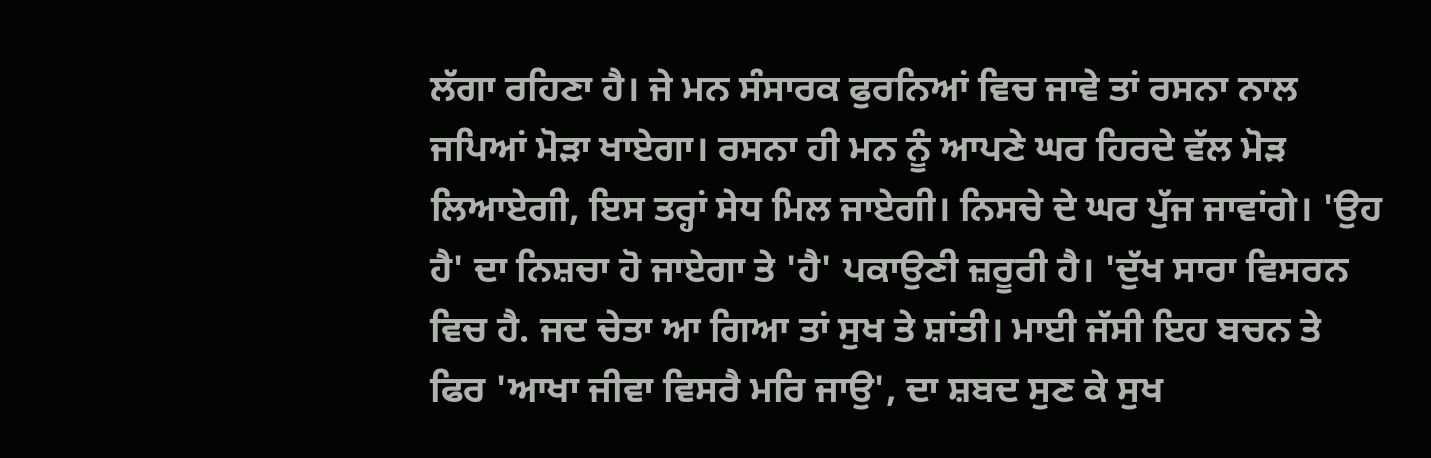ਲੱਗਾ ਰਹਿਣਾ ਹੈ। ਜੇ ਮਨ ਸੰਸਾਰਕ ਫੁਰਨਿਆਂ ਵਿਚ ਜਾਵੇ ਤਾਂ ਰਸਨਾ ਨਾਲ ਜਪਿਆਂ ਮੋੜਾ ਖਾਏਗਾ। ਰਸਨਾ ਹੀ ਮਨ ਨੂੰ ਆਪਣੇ ਘਰ ਹਿਰਦੇ ਵੱਲ ਮੋੜ ਲਿਆਏਗੀ, ਇਸ ਤਰ੍ਹਾਂ ਸੇਧ ਮਿਲ ਜਾਏਗੀ। ਨਿਸਚੇ ਦੇ ਘਰ ਪੁੱਜ ਜਾਵਾਂਗੇ। 'ਉਹ ਹੈ' ਦਾ ਨਿਸ਼ਚਾ ਹੋ ਜਾਏਗਾ ਤੇ 'ਹੈ' ਪਕਾਉਣੀ ਜ਼ਰੂਰੀ ਹੈ। 'ਦੁੱਖ ਸਾਰਾ ਵਿਸਰਨ ਵਿਚ ਹੈ. ਜਦ ਚੇਤਾ ਆ ਗਿਆ ਤਾਂ ਸੁਖ ਤੇ ਸ਼ਾਂਤੀ। ਮਾਈ ਜੱਸੀ ਇਹ ਬਚਨ ਤੇ ਫਿਰ 'ਆਖਾ ਜੀਵਾ ਵਿਸਰੈ ਮਰਿ ਜਾਉ', ਦਾ ਸ਼ਬਦ ਸੁਣ ਕੇ ਸੁਖ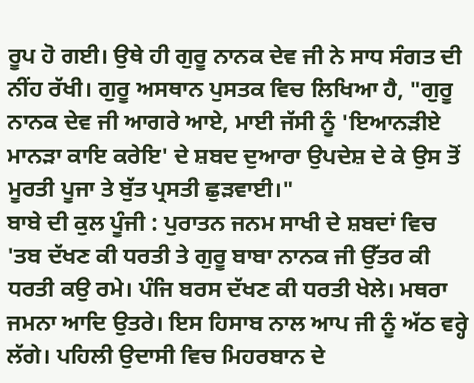ਰੂਪ ਹੋ ਗਈ। ਉਥੇ ਹੀ ਗੁਰੂ ਨਾਨਕ ਦੇਵ ਜੀ ਨੇ ਸਾਧ ਸੰਗਤ ਦੀ ਨੀਂਹ ਰੱਖੀ। ਗੁਰੂ ਅਸਥਾਨ ਪੁਸਤਕ ਵਿਚ ਲਿਖਿਆ ਹੈ, "ਗੁਰੂ ਨਾਨਕ ਦੇਵ ਜੀ ਆਗਰੇ ਆਏ, ਮਾਈ ਜੱਸੀ ਨੂੰ 'ਇਆਨੜੀਏ ਮਾਨੜਾ ਕਾਇ ਕਰੇਇ' ਦੇ ਸ਼ਬਦ ਦੁਆਰਾ ਉਪਦੇਸ਼ ਦੇ ਕੇ ਉਸ ਤੋਂ ਮੂਰਤੀ ਪੂਜਾ ਤੇ ਬੁੱਤ ਪ੍ਰਸਤੀ ਛੁੜਵਾਈ।"
ਬਾਬੇ ਦੀ ਕੁਲ ਪੂੰਜੀ : ਪੁਰਾਤਨ ਜਨਮ ਸਾਖੀ ਦੇ ਸ਼ਬਦਾਂ ਵਿਚ 'ਤਬ ਦੱਖਣ ਕੀ ਧਰਤੀ ਤੇ ਗੁਰੂ ਬਾਬਾ ਨਾਨਕ ਜੀ ਉੱਤਰ ਕੀ ਧਰਤੀ ਕਉ ਰਮੇ। ਪੰਜਿ ਬਰਸ ਦੱਖਣ ਕੀ ਧਰਤੀ ਖੇਲੇ। ਮਥਰਾ ਜਮਨਾ ਆਦਿ ਉਤਰੇ। ਇਸ ਹਿਸਾਬ ਨਾਲ ਆਪ ਜੀ ਨੂੰ ਅੱਠ ਵਰ੍ਹੇ ਲੱਗੇ। ਪਹਿਲੀ ਉਦਾਸੀ ਵਿਚ ਮਿਹਰਬਾਨ ਦੇ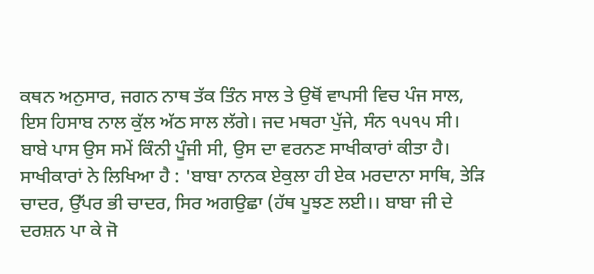ਕਥਨ ਅਨੁਸਾਰ, ਜਗਨ ਨਾਥ ਤੱਕ ਤਿੰਨ ਸਾਲ ਤੇ ਉਥੋਂ ਵਾਪਸੀ ਵਿਚ ਪੰਜ ਸਾਲ, ਇਸ ਹਿਸਾਬ ਨਾਲ ਕੁੱਲ ਅੱਠ ਸਾਲ ਲੱਗੇ। ਜਦ ਮਥਰਾ ਪੁੱਜੇ, ਸੰਨ ੧੫੧੫ ਸੀ। ਬਾਬੇ ਪਾਸ ਉਸ ਸਮੇਂ ਕਿੰਨੀ ਪੂੰਜੀ ਸੀ, ਉਸ ਦਾ ਵਰਨਣ ਸਾਖੀਕਾਰਾਂ ਕੀਤਾ ਹੈ। ਸਾਖੀਕਾਰਾਂ ਨੇ ਲਿਖਿਆ ਹੈ : 'ਬਾਬਾ ਨਾਨਕ ਏਕੁਲਾ ਹੀ ਏਕ ਮਰਦਾਨਾ ਸਾਥਿ, ਤੇੜਿ ਚਾਦਰ, ਉੱਪਰ ਭੀ ਚਾਦਰ, ਸਿਰ ਅਗਉਛਾ (ਹੱਥ ਪੂਝਣ ਲਈ।। ਬਾਬਾ ਜੀ ਦੇ ਦਰਸ਼ਨ ਪਾ ਕੇ ਜੋ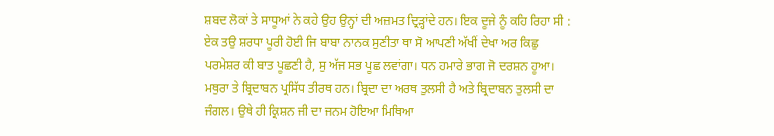ਸ਼ਬਦ ਲੋਕਾਂ ਤੇ ਸਾਧੂਆਂ ਨੇ ਕਹੇ ਉਹ ਉਨ੍ਹਾਂ ਦੀ ਅਜ਼ਮਤ ਦ੍ਰਿੜ੍ਹਾਂਦੇ ਹਨ। ਇਕ ਦੂਜੇ ਨੂੰ ਕਹਿ ਰਿਹਾ ਸੀ : ਏਕ ਤਉ ਸ਼ਰਧਾ ਪੂਰੀ ਹੋਈ ਜਿ ਬਾਬਾ ਨਾਨਕ ਸੁਣੀਤਾ ਥਾ ਸੋ ਆਪਣੀ ਅੱਖੀਂ ਦੇਖਾ ਅਰ ਕਿਛੁ ਪਰਮੇਸ਼ਰ ਕੀ ਬਾਤ ਪੂਛਣੀ ਹੈ, ਸੁ ਅੱਜ ਸਭ ਪੂਛ ਲਵਾਂਗਾ। ਧਨ ਹਮਾਰੇ ਭਾਗ ਜੋ ਦਰਸ਼ਨ ਹੂਆ।
ਮਥੁਰਾ ਤੇ ਬ੍ਰਿਦਾਬਨ ਪ੍ਰਸਿੱਧ ਤੀਰਥ ਹਨ। ਬ੍ਰਿਦਾ ਦਾ ਅਰਥ ਤੁਲਸੀ ਹੈ ਅਤੇ ਬ੍ਰਿਦਾਬਨ ਤੁਲਸੀ ਦਾ ਜੰਗਲ। ਉਥੇ ਹੀ ਕ੍ਰਿਸ਼ਨ ਜੀ ਦਾ ਜਨਮ ਹੋਇਆ ਮਿਥਿਆ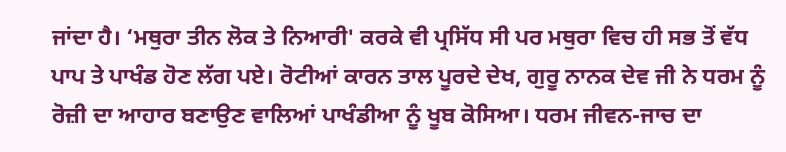ਜਾਂਦਾ ਹੈ। ‘ਮਥੁਰਾ ਤੀਨ ਲੋਕ ਤੇ ਨਿਆਰੀ' ਕਰਕੇ ਵੀ ਪ੍ਰਸਿੱਧ ਸੀ ਪਰ ਮਥੁਰਾ ਵਿਚ ਹੀ ਸਭ ਤੋਂ ਵੱਧ ਪਾਪ ਤੇ ਪਾਖੰਡ ਹੋਣ ਲੱਗ ਪਏ। ਰੋਟੀਆਂ ਕਾਰਨ ਤਾਲ ਪੂਰਦੇ ਦੇਖ, ਗੁਰੂ ਨਾਨਕ ਦੇਵ ਜੀ ਨੇ ਧਰਮ ਨੂੰ ਰੋਜ਼ੀ ਦਾ ਆਹਾਰ ਬਣਾਉਣ ਵਾਲਿਆਂ ਪਾਖੰਡੀਆ ਨੂੰ ਖੂਬ ਕੋਸਿਆ। ਧਰਮ ਜੀਵਨ-ਜਾਚ ਦਾ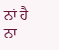ਨਾਂ ਹੈ ਨਾ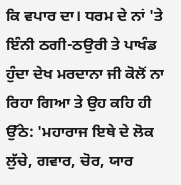ਕਿ ਵਪਾਰ ਦਾ। ਧਰਮ ਦੇ ਨਾਂ 'ਤੇ ਇੰਨੀ ਠਗੀ-ਠਉਰੀ ਤੇ ਪਾਖੰਡ ਹੁੰਦਾ ਦੇਖ ਮਰਦਾਨਾ ਜੀ ਕੋਲੋਂ ਨਾ ਰਿਹਾ ਗਿਆ ਤੇ ਉਹ ਕਹਿ ਹੀ ਉੱਠੇ: 'ਮਹਾਰਾਜ ਇਥੇ ਦੇ ਲੋਕ ਲੁੱਚੇ, ਗਵਾਰ, ਚੋਰ, ਯਾਰ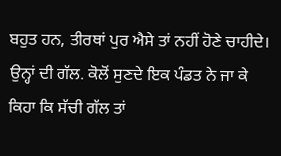ਬਹੁਤ ਹਨ, ਤੀਰਥਾਂ ਪੁਰ ਐਸੇ ਤਾਂ ਨਹੀਂ ਹੋਣੇ ਚਾਹੀਦੇ। ਉਨ੍ਹਾਂ ਦੀ ਗੱਲ. ਕੋਲੋਂ ਸੁਣਦੇ ਇਕ ਪੰਡਤ ਨੇ ਜਾ ਕੇ ਕਿਹਾ ਕਿ ਸੱਚੀ ਗੱਲ ਤਾਂ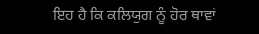ਇਹ ਹੈ ਕਿ ਕਲਿਯੁਗ ਨੂੰ ਹੋਰ ਥਾਵਾਂ